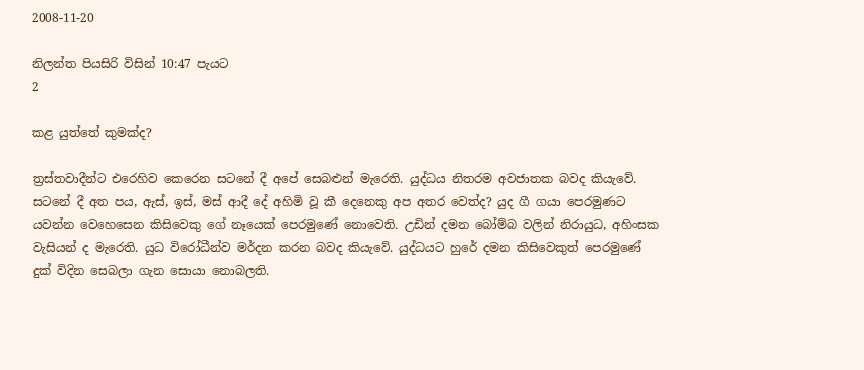2008-11-20

නිලන්ත පියසිරි විසින් 10:47 පැයට
2

කළ යුත්තේ කුමක්ද?

ත්‍රස්තවාදීන්‍ට එරෙහිව කෙරෙන සටනේ දී අපේ සෙබළුන් මැරෙති. යුද්ධය නිතරම අවජාතක බවද කියැවේ. සටනේ දී අත පය, ඇස්, ඉස්, මස් ආදී දේ අහිමි වූ කී දෙනෙකු අප අතර වෙත්ද? යුද ගී ගයා පෙරමුණට යවන්න වෙහෙසෙන කිසිවෙකු ගේ නෑයෙක් පෙරමුණේ නොවෙති. උඩින් දමන බෝම්බ වලින් නිරායුධ, අහිංසක වැසියන් ද මැරෙති. යුධ විරෝධීන්ව මර්දන කරන බවද කියැවේ. යුද්ධයට හුරේ දමන කිසිවෙකුත් පෙරමුණේ දුක් විදින සෙබලා ගැන සොයා නොබලති.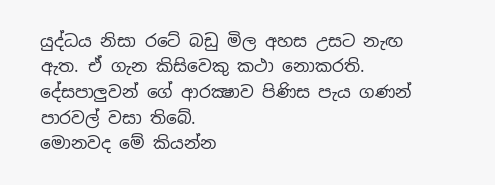යුද්ධය නිසා රටේ බඩු මිල අහස උසට නැඟ ඇත. ඒ ගැන කිසිවෙකු කථා නොකරති. දේසපාලුවන් ගේ ආරක්‍ෂාව පිණිස පැය ගණන් පාරවල් වසා තිබේ.
මොනවද මේ කියන්න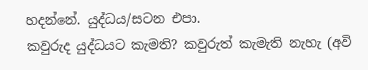හදන්නේ. යුද්ධය/සටන එපා.
කවුරුද යුද්ධයට කැමති? කවුරුත් කැමැති නැහැ (අවි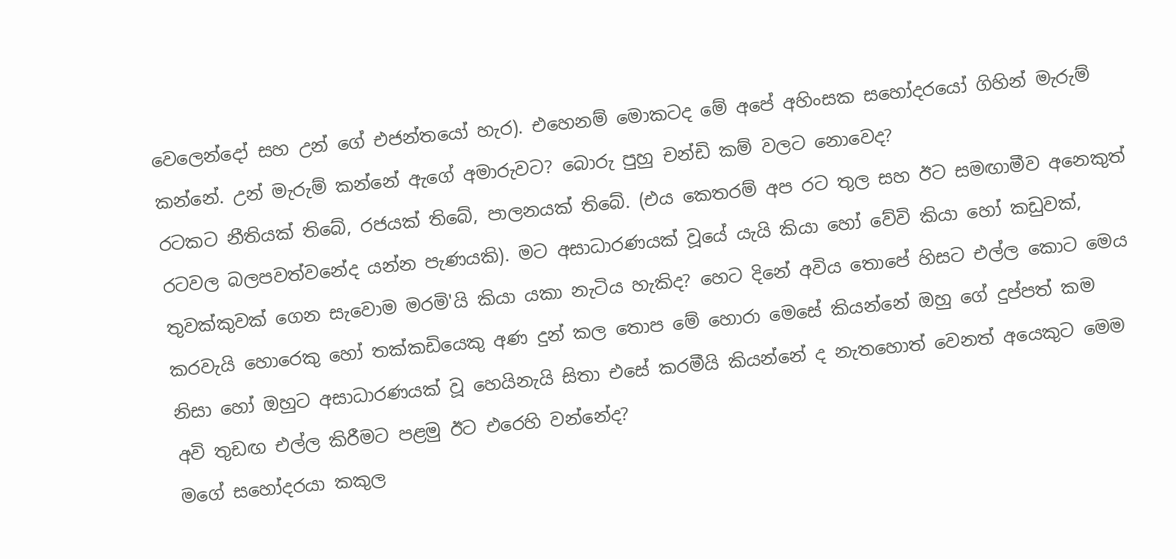වෙලෙන්දෝ සහ උන් ගේ එජන්තයෝ හැර). එහෙනම් මොකටද මේ අපේ අහිංසක සහෝදරයෝ ගිහින් මැරුම් කන්නේ. උන් මැරුම් කන්නේ ඇගේ අමාරුවට? බොරු පුහු චන්ඩි කම් වලට නොවෙද?
රටකට නීතියක් තිබේ, රජයක් තිබේ, පාලනයක් තිබේ. (එය කෙතරම් අප රට තුල සහ ඊට සමඟාමීව අනෙකුත් රටවල බලපවත්වනේද යන්න පැණයකි). මට අසාධාරණයක් වූයේ යැයි කියා හෝ වේවි කියා හෝ කඩුවක්, තුවක්කුවක් ගෙන සැවොම මරමි'යි කියා යකා නැටිය හැකිද? හෙට දිනේ අවිය තොපේ හිසට එල්ල කොට මෙය කරවැයි හොරෙකු හෝ තක්කඩියෙකු අණ දුන් කල තොප මේ හොරා මෙසේ කියන්නේ ඔහු ගේ දුප්පත් කම නිසා හෝ ඔහුට අසාධාරණයක් වූ හෙයිනැයි සිතා එසේ කරමීයි කියන්නේ ද නැතහොත් වෙනත් අයෙකුට මෙම අවි තුඩඟ එල්ල කිරීමට පළමු ඊට එරෙහි වන්නේද?
මගේ සහෝදරයා කකුල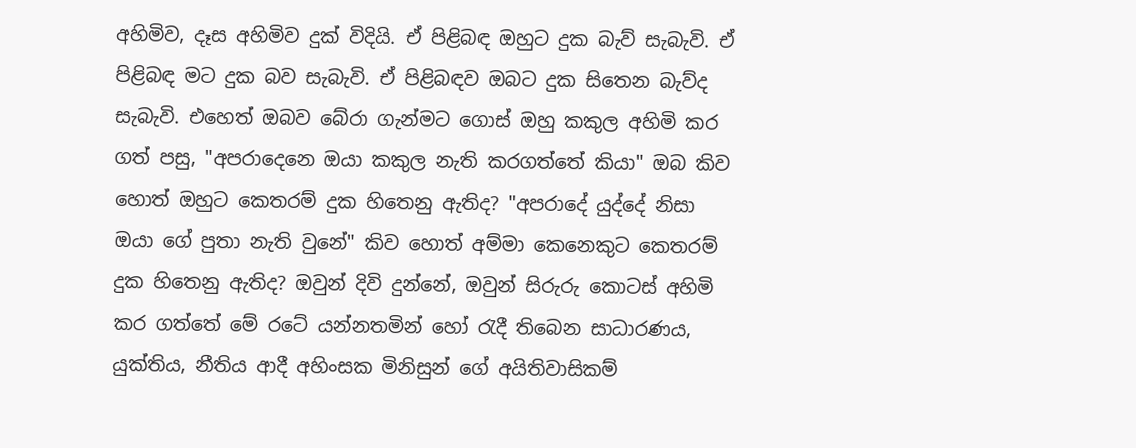අහිමිව, දෑස අහිමිව දුක් විදියි. ඒ පිළිබඳ ඔහුට දුක බැව් සැබැවි. ඒ පිළිබඳ මට දුක බව සැබැවි. ඒ පිළිබඳව ඔබට දුක සිතෙන බැව්ද සැබැවි. එහෙත් ඔබව බේරා ගැන්මට ගොස් ඔහු කකුල අහිමි කර ගත් පසු, "අපරාදෙනෙ ඔයා කකුල නැති කරගත්තේ කියා" ඔබ කිව හොත් ඔහුට කෙතරම් දුක හිතෙනු ඇතිද? "අපරාදේ යුද්දේ නිසා ඔයා ගේ පුතා නැති වුනේ" කිව හොත් අම්මා කෙනෙකුට කෙතරම් දුක හිතෙනු ඇතිද? ඔවුන් දිවි දුන්නේ, ඔවුන් සිරුරු කොටස් අහිමි කර ගත්තේ මේ රටේ යන්නතමින් හෝ රැදී තිබෙන සාධාරණය, යුක්තිය, නීතිය ආදී අහිංසක මිනිසුන් ගේ අයිතිවාසිකම්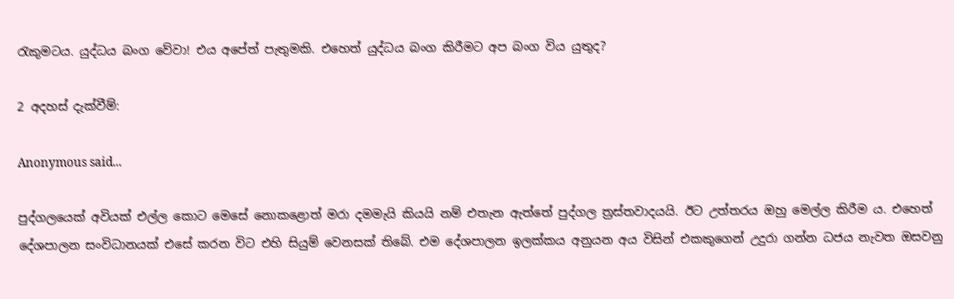රැකුමටය. යුද්ධය බංග වේවා! එය අපේත් පැතුමකි. එහෙත් යුද්ධය බංග කිරීමට අප බංග විය යුතුද?

2 අදහස් දැක්වීම්:

Anonymous said...

පුද්ගලයෙක් අවියක් එල්ල කොට මෙසේ නොකළොත් මරා දමමැයි කියයි නම් එතැන ඇත්තේ පුද්ගල ත්‍රස්තවාදයයි. ඊට උත්තරය ඔහු මෙල්ල කිරීම ය. එහෙත් දේශපාලන සංවිධානයක් එසේ කරන විට එහි සියුම් වෙනසක් තිබේ. එම දේශපාලන ඉලක්කය අනුයන අය විසින් එකකුගෙන් උදුරා ගන්න ධජය නැවත ඔසවනු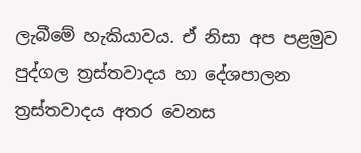ලැබීමේ හැකියාවය. ඒ නිසා අප පළමුව පුද්ගල ත්‍රස්තවාදය හා දේශපාලන ත්‍රස්තවාදය අතර වෙනස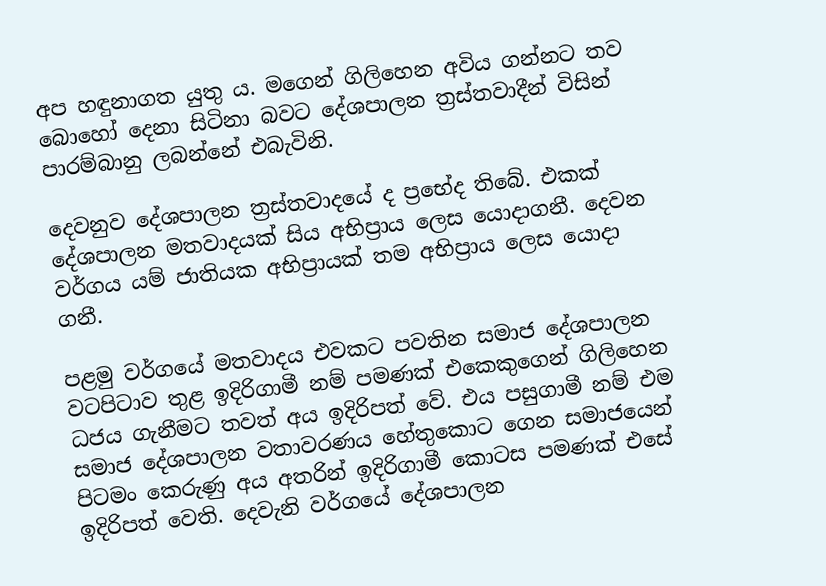අප හඳුනාගත යුතු ය. මගෙන් ගිලිහෙන අවිය ගන්නට තව බොහෝ දෙනා සිටිනා බවට දේශපාලන ත්‍රස්තවාදීන් විසින් පාරම්බානු ලබන්නේ එබැවිනි.

දෙවනුව දේශපාලන ත්‍රස්තවාදයේ ද ප්‍රභේද තිබේ. එකක් දේශපාලන මතවාදයක් සිය අභිප්‍රාය ලෙස යොදාගනී. දෙවන වර්ගය යම් ජාතියක අභිප්‍රායක් තම අභිප්‍රාය ලෙස යොදා ගනී.

පළමු වර්ගයේ මතවාදය එවකට පවතින සමාජ දේශපාලන වටපිටාව තුළ ඉදිරිගාමී නම් පමණක් එකෙකුගෙන් ගිලිහෙන ධජය ගැනීමට තවත් අය ඉදිරිපත් වේ. එය පසුගාමී නම් එම සමාජ දේශපාලන වතාවරණය හේතුකොට ගෙන සමාජයෙන් පිටමං කෙරුණු අය අතරින් ඉදිරිගාමී කොටස පමණක් එසේ ඉදිරිපත් වෙති. දෙවැනි වර්ගයේ දේශපාලන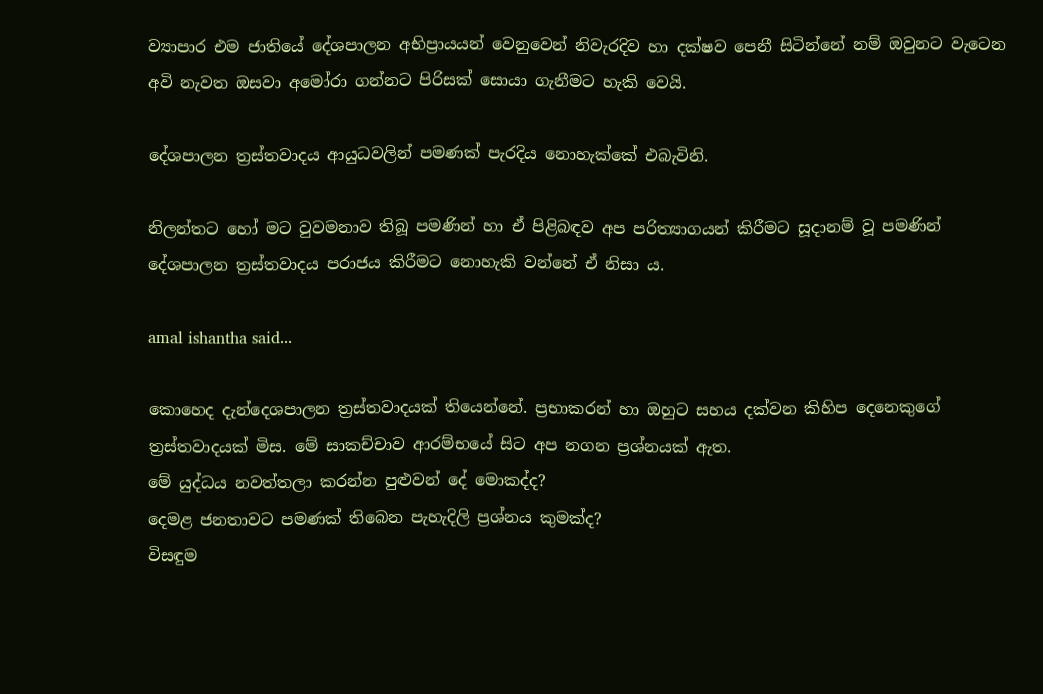ව්‍යාපාර එම ජාතියේ දේශපාලන අභිප්‍රායයන් වෙනුවෙන් නිවැරදිව හා දක්ෂව පෙනී සිටින්නේ නම් ඔවුනට වැටෙන අවි නැවත ඔසවා අමෝරා ගන්නට පිරිසක් සොයා ගැනීමට හැකි වෙයි.

දේශපාලන ත්‍රස්තවාදය ආයුධවලින් පමණක් පැරදිය නොහැක්කේ එබැවිනි.

නිලන්තට හෝ මට වුවමනාව තිබූ පමණින් හා ඒ පිළිබඳව අප පරිත්‍යාගයන් කිරීමට සූදානම් වූ පමණින් දේශපාලන ත්‍රස්තවාදය පරාජය කිරීමට නොහැකි වන්නේ ඒ නිසා ය.

amal ishantha said...

කොහෙද දැන්දෙශපාලන ත්‍රස්තවාදයක් තියෙන්නේ. ප්‍රභාකරන් හා ඔහුට සහය දක්වන කිහිප දෙනෙකුගේ ත්‍රස්තවාදයක් මිස. මේ සාකච්චාව ආරම්භයේ සිට අප නගන ප්‍රශ්නයක් ඇත.
මේ යුද්ධය නවත්තලා කරන්න පුළුවන් දේ මොකද්ද?
දෙමළ ජනතාවට පමණක් තිබෙන පැහැදිලි ප්‍රශ්නය කුමක්ද?
විසඳුම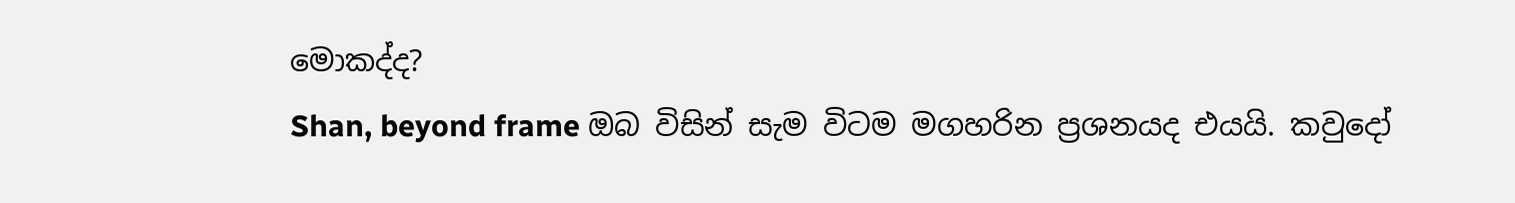මොකද්ද?
Shan, beyond frame ඔබ විසින් සැම විටම මගහරින ප්‍රශනයද එයයි. කවුදෝ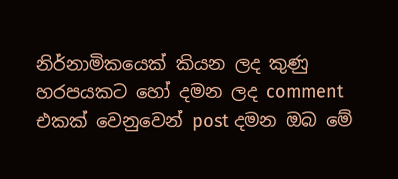නිර්නාමිකයෙක් කියන ලද කුණු හරපයකට හෝ දමන ලද comment එකක් වෙනුවෙන් post දමන ඔබ මේ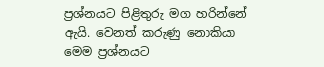ප්‍රශ්නයට පිළිතුරු මග හරින්නේ ඇයි. වෙනත් කරුණු නොකියා මෙම ප්‍රශ්නයට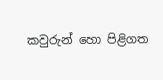කවුරුන් හො පිළිගත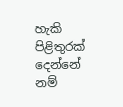හැකි පිළිතුරක් දෙන්නේ නම්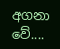අගනා වේ....